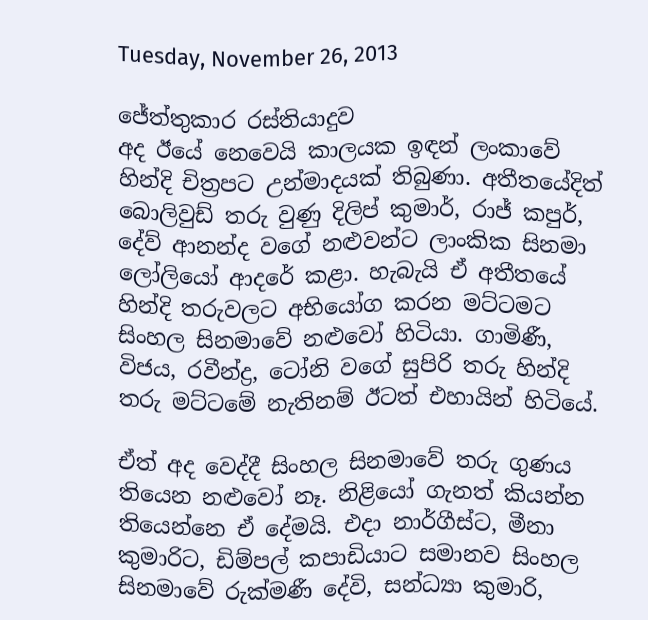Tuesday, November 26, 2013

ජේත්තුකාර රස්තියාදුව
අද ඊයේ නෙවෙයි කාලයක ඉඳන් ලංකාවේ හින්දි චිත්‍රපට උන්මාදයක් තිබුණා. අතීතයේදිත් බොලිවුඩ් තරු වුණු දිලිප් කුමාර්, රාජ් කපුර්, දේව් ආනන්ද වගේ නළුවන්ට ලාංකික සිනමා ලෝලියෝ ආදරේ කළා. හැබැයි ඒ අතීතයේ හින්දි තරුවලට අභියෝග කරන මට්ටමට සිංහල සිනමාවේ නළුවෝ හිටියා. ගාමිණී, විජය, රවීන්ද්‍ර, ටෝනි වගේ සුපිරි තරු හින්දි තරු මට්ටමේ නැතිනම් ඊටත් එහායින් හිටියේ.

ඒත් අද වෙද්දී සිංහල සිනමාවේ තරු ගුණය තියෙන නළුවෝ නෑ. නිළියෝ ගැනත් කියන්න තියෙන්නෙ ඒ දේමයි. එදා නාර්ගීස්ට, මීනා කුමාරිට, ඩිම්පල් කපාඩියාට සමානව සිංහල සිනමාවේ රුක්මණී දේවි, සන්ධ්‍යා කුමාරි,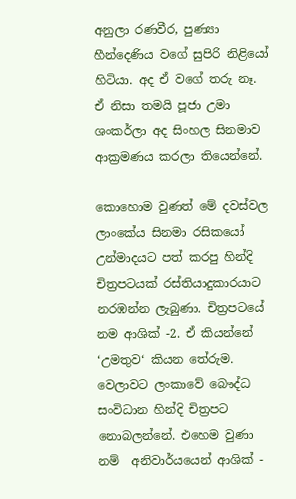අනුලා රණවීර, පුණ්‍යා හීන්දෙණිය වගේ සුපිරි නිළියෝ හිටියා. අද ඒ වගේ තරු නෑ. ඒ නිසා තමයි පූජා උමා ශංකර්ලා අද සිංහල සිනමාව ආක්‍රමණය කරලා තියෙන්නේ.

කොහොම වුණත් මේ දවස්වල ලාංකේය සිනමා රසිකයෝ උන්මාදයට පත් කරපු හින්දි චිත්‍රපටයක් රස්තියාදුකාරයාට නරඹන්න ලැබුණා. චිත්‍රපටයේ නම ආශික් -2. ඒ කියන්නේ ‘උමතුව‘ කියන තේරුම. වෙලාවට ලංකාවේ බෞද්ධ සංවිධාන හින්දි චිත්‍රපට නොබලන්නේ. එහෙම වුණා නම්  අනිවාර්යයෙන් ආශික් -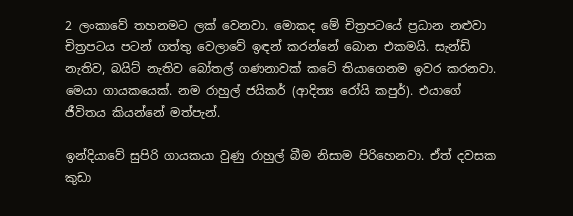2 ලංකාවේ තහනමට ලක් වෙනවා. මොකද මේ චිත්‍රපටයේ ප්‍රධාන නළුවා චිත්‍රපටය පටන් ගත්තු වෙලාවේ ඉඳන් කරන්නේ බොන එකමයි. සැන්ඩි නැතිව, බයිට් නැතිව බෝතල් ගණනාවක් කටේ තියාගෙනම ඉවර කරනවා. මෙයා ගායකයෙක්. නම රාහුල් ජයිකර් (ආදිත්‍ය රෝයි කපුර්). එයාගේ ජීවිතය කියන්නේ මත්පැන්.

ඉන්දියාවේ සුපිරි ගායකයා වුණු රාහුල් බීම නිසාම පිරිහෙනවා. ඒත් දවසක කුඩා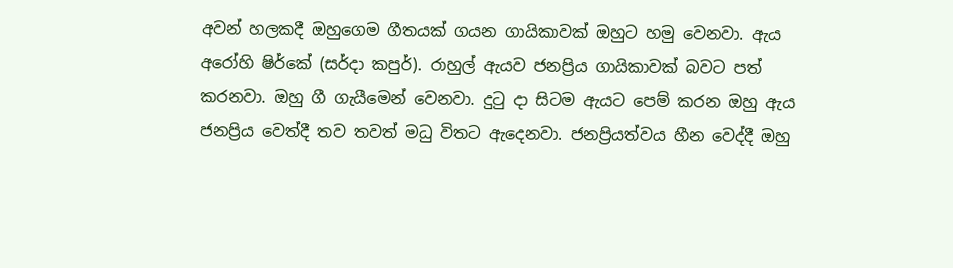අවන් හලකදී ඔහුගෙම ගීතයක් ගයන ගායිකාවක් ඔහුට හමු වෙනවා. ඇය අරෝහි ෂිර්කේ (සර්දා කපුර්). රාහුල් ඇයව ජනප්‍රිය ගායිකාවක් බවට පත් කරනවා. ඔහු ගී ගැයීමෙන් වෙනවා. දුටු දා සිටම ඇයට පෙම් කරන ඔහු ඇය ජනප්‍රිය වෙත්දී තව තවත් මධු විතට ඇදෙනවා. ජනප්‍රියත්වය හීන වෙද්දී ඔහු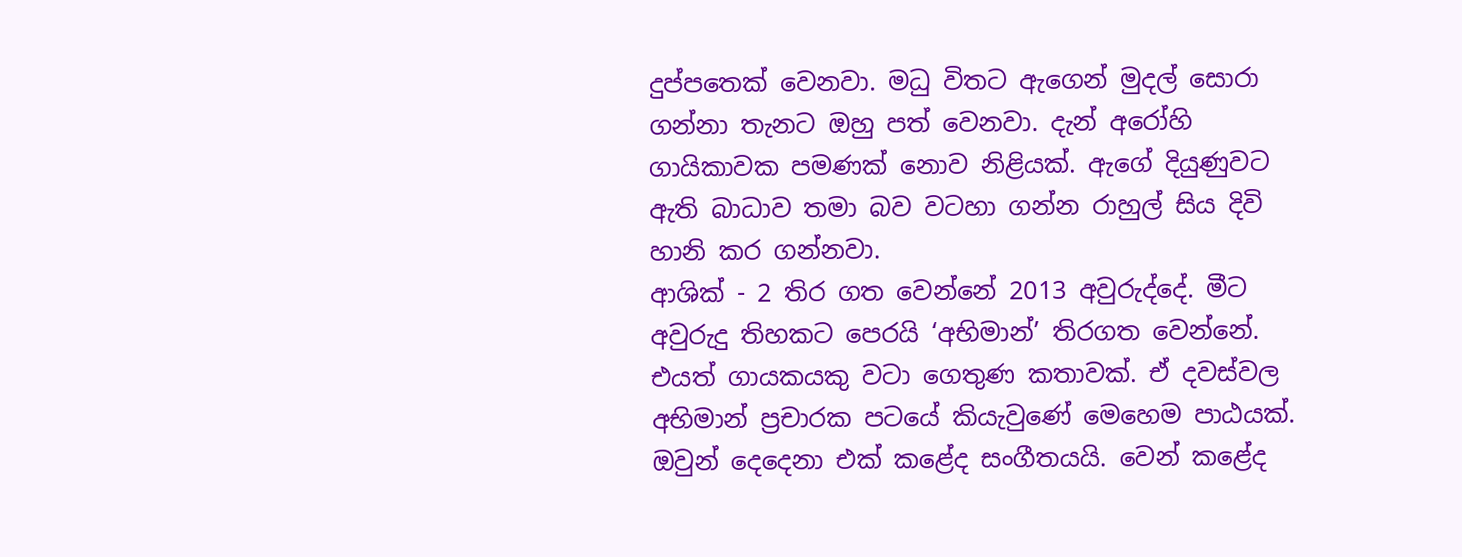දුප්පතෙක් වෙනවා. මධු විතට ඇගෙන් මුදල් සොරා ගන්නා තැනට ඔහු පත් වෙනවා. දැන් අරෝහි ගායිකාවක පමණක් නොව නිළියක්. ඇගේ දියුණුවට ඇති බාධාව තමා බව වටහා ගන්න රාහුල් සිය දිවි හානි කර ගන්නවා.
ආශික් - 2 තිර ගත වෙන්නේ 2013 අවුරුද්දේ. මීට අවුරුදු තිහකට පෙරයි ‘අභිමාන්’ තිරගත වෙන්නේ. එයත් ගායකයකු වටා ගෙතුණ කතාවක්. ඒ දවස්වල අභිමාන් ප්‍රචාරක පටයේ කියැවුණේ මෙහෙම පාඨයක්. ඔවුන් දෙදෙනා එක් කළේද සංගීතයයි. වෙන් කළේද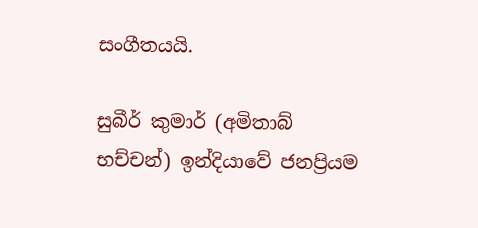සංගීතයයි.

සුබීර් කුමාර් (අමිතාබ් භච්චන්) ඉන්දියාවේ ජනප්‍රියම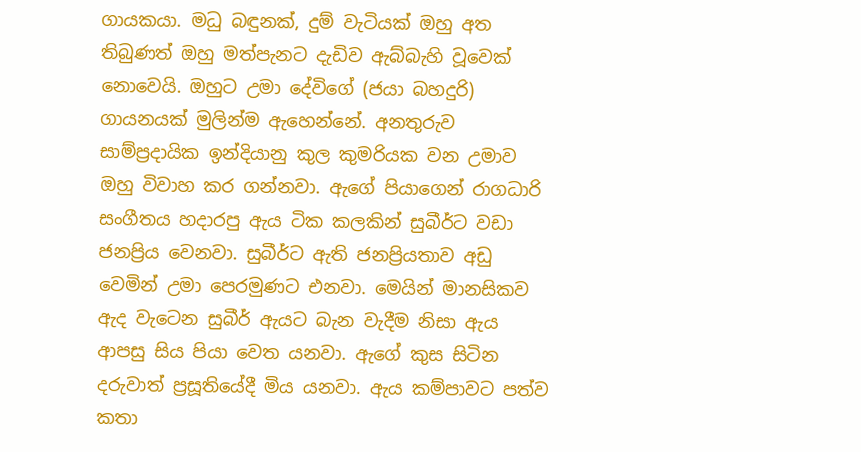ගායකයා. මධු බඳුනක්, දුම් වැටියක් ඔහු අත තිබුණත් ඔහු මත්පැනට දැඩිව ඇබ්බැහි වූවෙක් නොවෙයි. ඔහුට උමා දේවිගේ (ජයා බහදුරි) ගායනයක් මුලින්ම ඇහෙන්නේ. අනතුරුව සාම්ප්‍රදායික ඉන්දියානු කුල කුමරියක වන උමාව ඔහු විවාහ කර ගන්නවා. ඇගේ පියාගෙන් රාගධාරි සංගීතය හදාරපු ඇය ටික කලකින් සුබීර්ට වඩා ජනප්‍රිය වෙනවා. සුබීර්ට ඇති ජනප්‍රියතාව අඩු වෙමින් උමා පෙරමුණට එනවා. මෙයින් මානසිකව ඇද වැටෙන සුබීර් ඇයට බැන වැදීම නිසා ඇය ආපසු සිය පියා වෙත යනවා. ඇගේ කුස සිටින දරුවාත් ප්‍රසූතියේදී මිය යනවා. ඇය කම්පාවට පත්ව කතා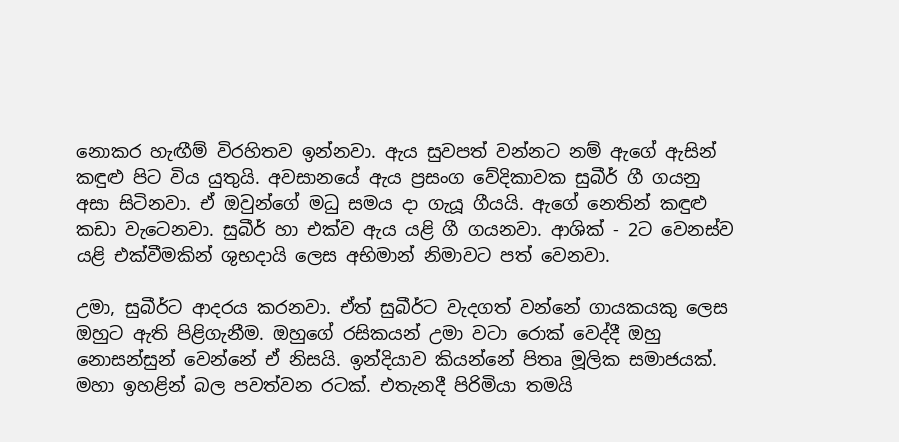නොකර හැඟීම් විරහිතව ඉන්නවා. ඇය සුවපත් වන්නට නම් ඇගේ ඇසින් කඳුළු පිට විය යුතුයි. අවසානයේ ඇය ප්‍රසංග වේදිකාවක සුබීර් ගී ගයනු අසා සිටිනවා. ඒ ඔවුන්ගේ මධු සමය දා ගැයූ ගීයයි. ඇගේ නෙතින් කඳුළු කඩා වැටෙනවා. සුබීර් හා එක්ව ඇය යළි ගී ගයනවා. ආශික් - 2ට වෙනස්ව යළි එක්වීමකින් ශුභදායි ලෙස අභිමාන් නිමාවට පත් වෙනවා.

උමා, සුබීර්ට ආදරය කරනවා. ඒත් සුබීර්ට වැදගත් වන්නේ ගායකයකු ලෙස ඔහුට ඇති පිළිගැනීම. ඔහුගේ රසිකයන් උමා වටා රොක් වෙද්දී ඔහු නොසන්සුන් වෙන්නේ ඒ නිසයි. ඉන්දියාව කියන්නේ පිතෘ මූලික සමාජයක්. මහා ඉහළින් බල පවත්වන රටක්. එතැනදී පිරිමියා තමයි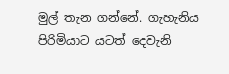මුල් තැන ගන්නේ. ගැහැනිය පිරිමියාට යටත් දෙවැනි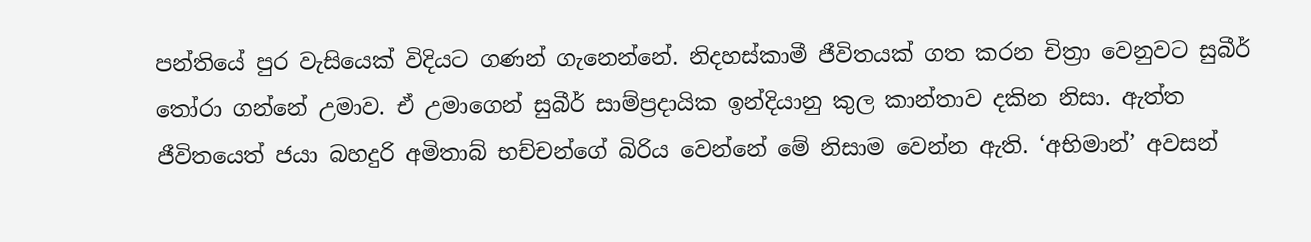පන්තියේ පුර වැසියෙක් විදියට ගණන් ගැනෙන්නේ. නිදහස්කාමී ජීවිතයක් ගත කරන චිත්‍රා වෙනුවට සුබීර් තෝරා ගන්නේ උමාව. ඒ උමාගෙන් සුබීර් සාම්ප්‍රදායික ඉන්දියානු කුල කාන්තාව දකින නිසා. ඇත්ත ජීවිතයෙත් ජයා බහදුරි අමිතාබ් භච්චන්ගේ බිරිය වෙන්නේ මේ නිසාම වෙන්න ඇති. ‘අභිමාන්’ අවසන්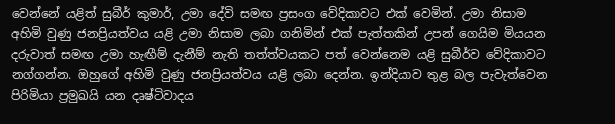වෙන්නේ යළිත් සුබීර් කුමාර්, උමා දේවි සමඟ ප්‍රසංග වේදිකාවට එක් වෙමින්. උමා නිසාම අහිමි වුණු ජනප්‍රියත්වය යළි උමා නිසාම ලබා ගනිමින් එක් පැත්තකින් උපන් ගෙයිම මියයන දරුවාත් සමඟ උමා හැඟීම් දැනීම් නැති තත්ත්වයකට පත් වෙන්නෙම යළි සුබීර්ව වේදිකාවට නග්ගන්න. ඔහුගේ අහිමි වුණු ජනප්‍රියත්වය යළි ලබා දෙන්න. ඉන්දියාව තුළ බල පැවැත්වෙන පිරිමියා ප්‍රමුඛයි යන දෘෂ්ටිවාදය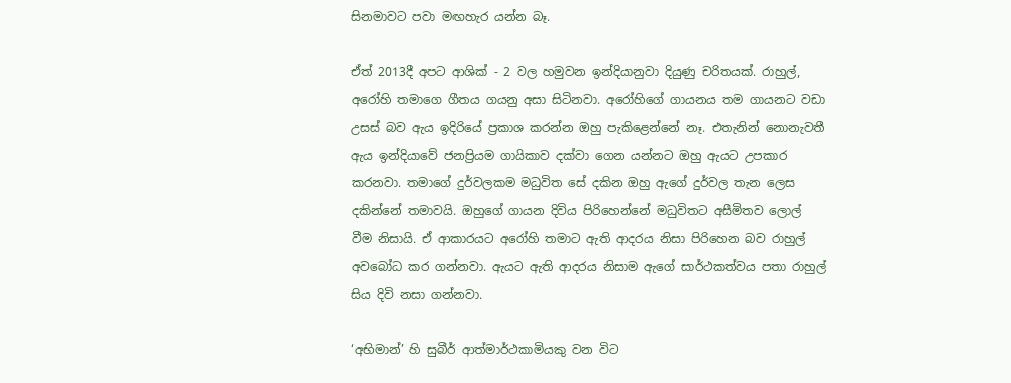සිනමාවට පවා මඟහැර යන්න බෑ.

ඒත් 2013දී අපට ආශික් - 2 වල හමුවන ඉන්දියානුවා දියුණු චරිතයක්. රාහුල්, අරෝහි තමාගෙ ගීතය ගයනු අසා සිටිනවා. අරෝහිගේ ගායනය තම ගායනට වඩා උසස් බව ඇය ඉදිරියේ ප්‍රකාශ කරන්න ඔහු පැකිළෙන්නේ නෑ. එතැනින් නොනැවතී ඇය ඉන්දියාවේ ජනප්‍රියම ගායිකාව දක්වා ගෙන යන්නට ඔහු ඇයට උපකාර කරනවා. තමාගේ දුර්වලකම මධුවිත සේ දකින ඔහු ඇගේ දුර්වල තැන ලෙස දකින්නේ තමාවයි. ඔහුගේ ගායන දිවිය පිරිහෙන්නේ මධුවිතට අසීමිතව ලොල් වීම නිසායි. ඒ ආකාරයට අරෝහි තමාට ඇති ආදරය නිසා පිරිහෙන බව රාහුල් අවබෝධ කර ගන්නවා. ඇයට ඇති ආදරය නිසාම ඇගේ සාර්ථකත්වය පතා රාහුල් සිය දිවි නසා ගන්නවා.

‘අභිමාන්’ හි සුබීර් ආත්මාර්ථකාමියකු වන විට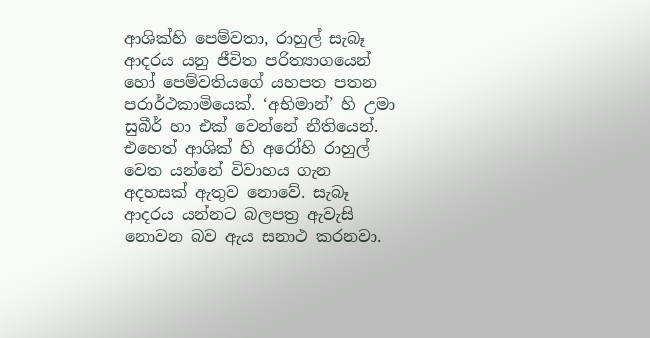ආශික්හි පෙම්වතා, රාහුල් සැබෑ ආදරය යනු ජීවිත පරිත්‍යාගයෙන් හෝ පෙම්වතියගේ යහපත පතන පරාර්ථකාමියෙක්. ‘අභිමාන්’ හි උමා සුබීර් හා එක් වෙන්නේ නීතියෙන්. එහෙත් ආශික් හි අරෝහි රාහුල් වෙත යන්නේ විවාහය ගැන අදහසක් ඇතුව නොවේ. සැබෑ ආදරය යන්නට බලපත්‍ර ඇවැසි නොවන බව ඇය සනාථ කරනවා.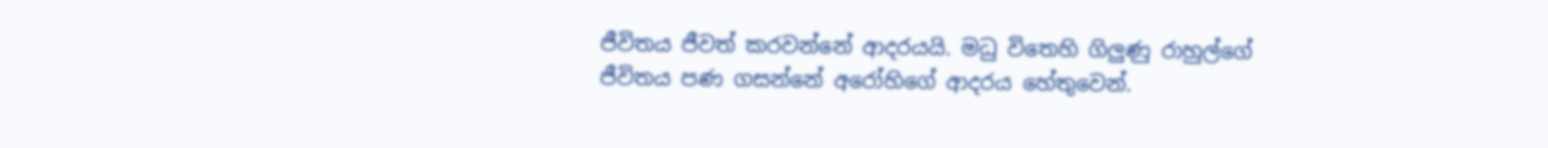ජීවිතය ජීවත් කරවන්නේ ආදරයයි. මධු විතෙහි ගිලුණු රාහුල්ගේ ජීවිතය පණ ගසන්නේ අරෝහිගේ ආදරය හේතුවෙන්.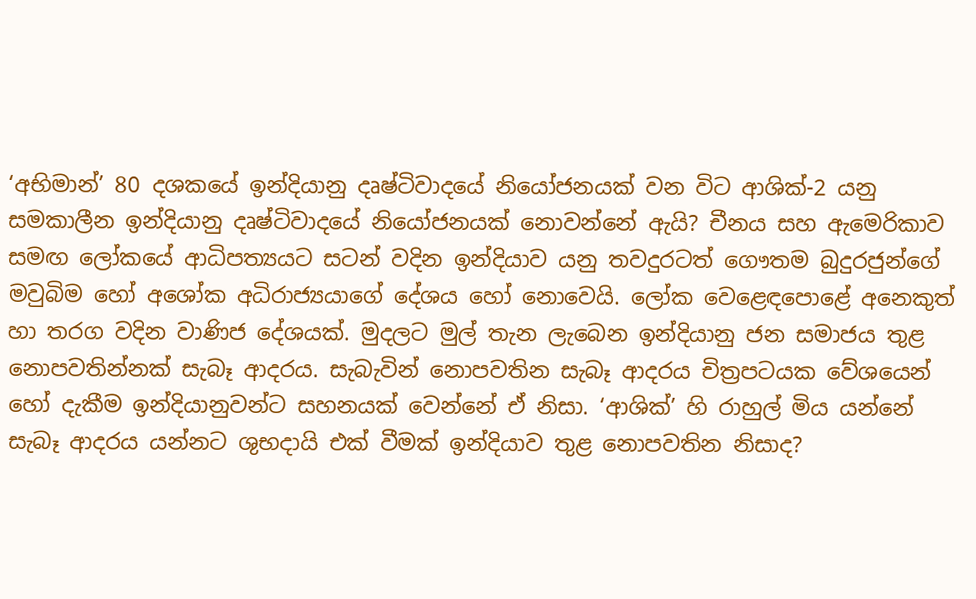‘අභිමාන්’ 80 දශකයේ ඉන්දියානු දෘෂ්ටිවාදයේ නියෝජනයක් වන විට ආශික්-2 යනු සමකාලීන ඉන්දියානු දෘෂ්ටිවාදයේ නියෝජනයක් නොවන්නේ ඇයි? චීනය සහ ඇමෙරිකාව සමඟ ලෝකයේ ආධිපත්‍යයට සටන් වදින ඉන්දියාව යනු තවදුරටත් ගෞතම බුදුරජුන්ගේ මවුබිම හෝ අශෝක අධිරාජ්‍යයාගේ දේශය හෝ නොවෙයි. ලෝක වෙළෙඳපොළේ අනෙකුත් හා තරග වදින වාණිජ දේශයක්. මුදලට මුල් තැන ලැබෙන ඉන්දියානු ජන සමාජය තුළ නොපවතින්නක් සැබෑ ආදරය. සැබැවින් නොපවතින සැබෑ ආදරය චිත්‍රපටයක වේශයෙන් හෝ දැකීම ඉන්දියානුවන්ට සහනයක් වෙන්නේ ඒ නිසා. ‘ආශික්’ හි රාහුල් මිය යන්නේ සැබෑ ආදරය යන්නට ශුභදායි එක් වීමක් ඉන්දියාව තුළ නොපවතින නිසාද?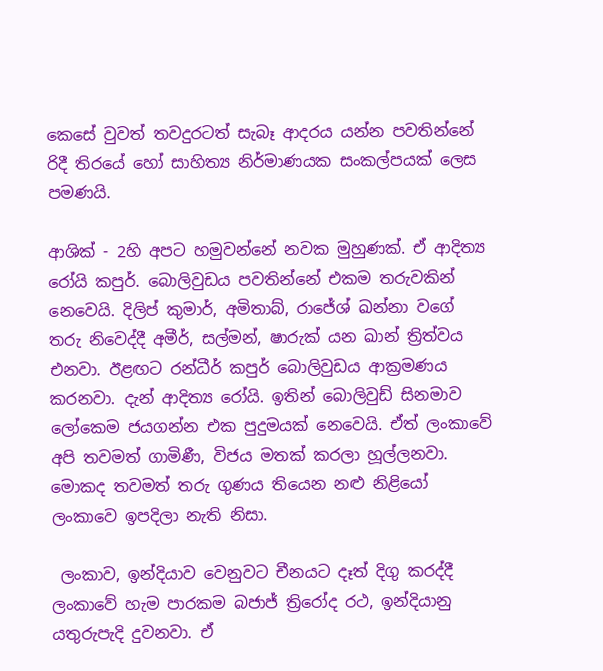කෙසේ වුවත් තවදුරටත් සැබෑ ආදරය යන්න පවතින්නේ රිදී තිරයේ හෝ සාහිත්‍ය නිර්මාණයක සංකල්පයක් ලෙස පමණයි.

ආශික් - 2හි අපට හමුවන්නේ නවක මුහුණක්. ඒ ආදිත්‍ය රෝයි කපුර්. බොලිවුඩය පවතින්නේ එකම තරුවකින් නෙවෙයි. දිලිප් කුමාර්, අමිතාබ්, රාජේශ් ඛන්නා වගේ තරු නිවෙද්දී අමීර්, සල්මන්, ෂාරුක් යන ඛාන් ත්‍රිත්වය එනවා. ඊළඟට රන්ධීර් කපුර් බොලිවුඩය ආක්‍රමණය කරනවා. දැන් ආදිත්‍ය රෝයි. ඉතින් බොලිවුඩ් සිනමාව ලෝකෙම ජයගන්න එක පුදුමයක් නෙවෙයි. ඒත් ලංකාවේ අපි තවමත් ගාමිණී, විජය මතක් කරලා හූල්ලනවා. මොකද තවමත් තරු ගුණය තියෙන නළු නිළියෝ ලංකාවෙ ඉපදිලා නැති නිසා.

 ලංකාව, ඉන්දියාව වෙනුවට චීනයට දෑත් දිගු කරද්දී ලංකාවේ හැම පාරකම බජාජ් ත්‍රිරෝද රථ, ඉන්දියානු යතුරුපැදි දුවනවා. ඒ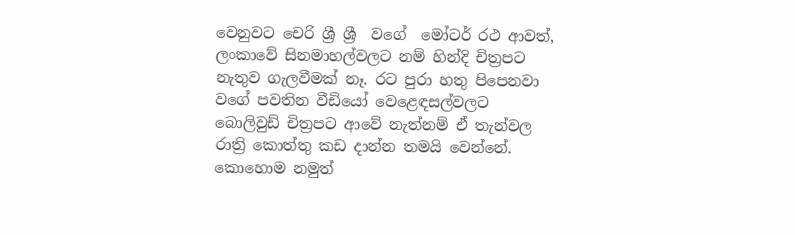වෙනුවට චෙරි ශ්‍රී ශ්‍රී  වගේ  මෝටර් රථ ආවත්, ලංකාවේ සිනමාහල්වලට නම් හින්දි චිත්‍රපට නැතුව ගැලවීමක් නෑ. රට පුරා හතු පිපෙනවා වගේ පවතින වීඩියෝ වෙළෙඳසල්වලට බොලිවුඩ් චිත්‍රපට ආවේ නැත්නම් ඒ තැන්වල රාත්‍රි කොත්තු කඩ දාන්න තමයි වෙන්නේ.
කොහොම නමුත්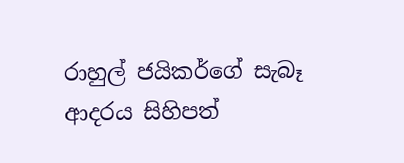රාහුල් ජයිකර්ගේ සැබෑ ආදරය සිහිපත්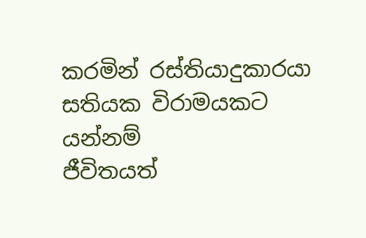කරමින් රස්තියාදුකාරයා සතියක විරාමයකට යන්නම්
ජීවිතයත්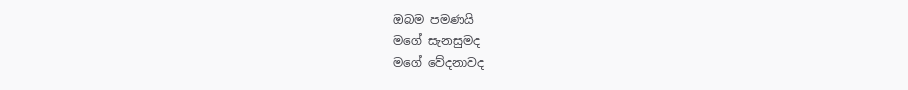ඔබම පමණයි
මගේ සැනසුමද
මගේ වේදනාවද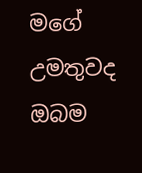මගේ උමතුවද
ඔබම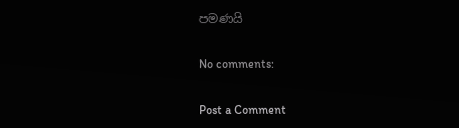පමණයි

No comments:

Post a Comment